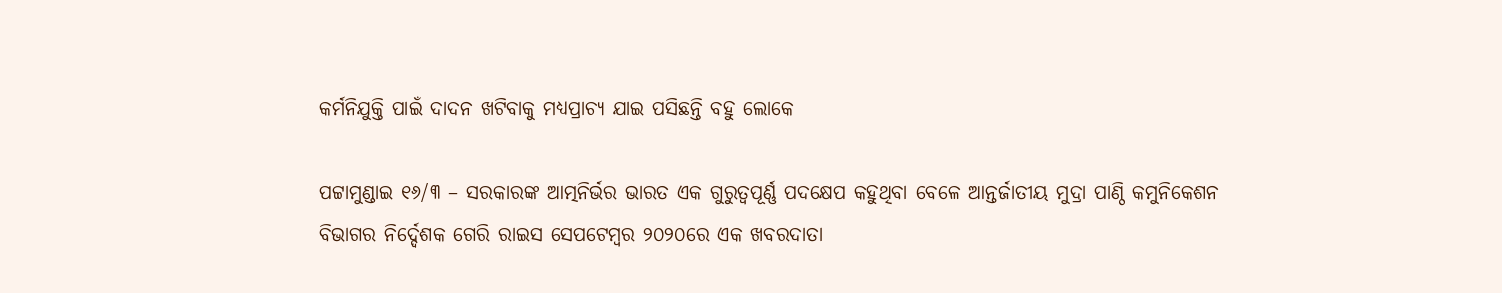କର୍ମନିଯୁକ୍ତି ପାଇଁ ଦାଦନ ଖଟିବାକୁ ମଧ୍ୟପ୍ରାଚ୍ୟ ଯାଇ ପସିଛନ୍ତି ବହୁ ଲୋକେ

ପଟ୍ଟାମୁଣ୍ଡାଇ ୧୬/୩ – ସରକାରଙ୍କ ଆତ୍ମନିର୍ଭର ଭାରତ ଏକ ଗୁରୁତ୍ୱପୂର୍ଣ୍ଣ ପଦକ୍ଷେପ କହୁଥିବା ବେଳେ ଆନ୍ତର୍ଜାତୀୟ ମୁଦ୍ରା ପାଣ୍ଠି କମୁନିକେଶନ ବିଭାଗର ନିର୍ଦ୍ଦେଶକ ଗେରି ରାଇସ ସେପଟେମ୍ବର ୨୦୨୦ରେ ଏକ ଖବରଦାତା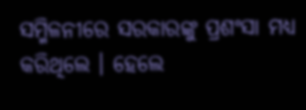ସମ୍ମିଳନୀରେ ସରକାରଙ୍କୁ ପ୍ରଶଂସା ମଧ୍ୟ କରିଥିଲେ । ହେଲେ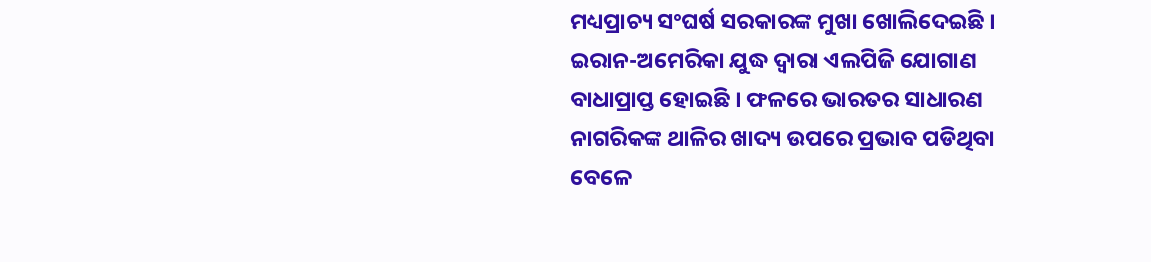ମଧ୍ୟପ୍ରାଚ୍ୟ ସଂଘର୍ଷ ସରକାରଙ୍କ ମୁଖା ଖୋଲିଦେଇଛି । ଇରାନ-ଅମେରିକା ଯୁଦ୍ଧ ଦ୍ୱାରା ଏଲପିଜି ଯୋଗାଣ ବାଧାପ୍ରାପ୍ତ ହୋଇଛି । ଫଳରେ ଭାରତର ସାଧାରଣ ନାଗରିକଙ୍କ ଥାଳିର ଖାଦ୍ୟ ଉପରେ ପ୍ରଭାବ ପଡିଥିବା ବେଳେ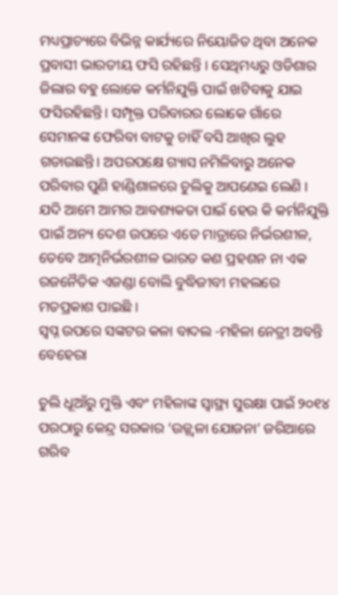ମଧ୍ୟପ୍ରାଚ୍ୟରେ ବିଭିନ୍ନ କାର୍ଯ୍ୟରେ ନିୟୋଜିତ ଥିବା ଅନେକ ପ୍ରବାସୀ ଭାରତୀୟ ଫସି ରହିଛନ୍ତି । ସେଥିମଧ୍ୟରୁ ଓଡିଶାର ଜିଲାର ବହୁ ଲୋକେ କର୍ମନିଯୁକ୍ତି ପାଇଁ ଖଟିବାକୁ ଯାଇ ଫସିରହିଛନ୍ତି। ସମ୍ପୃକ୍ତ ପରିବାରର ଲୋକେ ଗାଁରେ ସେମାନଙ୍କ ଫେରିବା ବାଟକୁ ଚାହିଁ ବସି ଆଖିର ଲୁହ ଗଡାଉଛନ୍ତି। ଅପରପକ୍ଷେ ଗ୍ୟାସ ନମିଳିବାରୁ ଅନେକ ପରିବାର ପୁଣି ହାଣ୍ଡିଶାଳରେ ଚୁଲିକୁ ଆପଣେଇ ଲେଣି । ଯଦି ଆମେ ଆମର ଆବଶ୍ୟକତା ପାଇଁ ହେଉ କି କର୍ମନିଯୁକ୍ତି ପାଇଁ ଅନ୍ୟ ଦେଶ ଉପରେ ଏତେ ମାତ୍ରାରେ ନିର୍ଭରଶୀଳ, ତେବେ ଆତ୍ମନିର୍ଭରଶୀଳ ଭାରତ କଣ ପ୍ରହଶନ ନା ଏକ ରଜନୈତିକ ଏଜଣ୍ଡା ବୋଲି ବୁଦ୍ଧିଜୀବୀ ମହଲରେ ମତପ୍ରକାଶ ପାଇଛି ।
ସ୍ୱପ୍ନ ଉପରେ ସଙ୍କଟର କଳା ବାଦଲ -ମହିଳା ନେତ୍ରୀ ଅବନ୍ତି ବେହେରା

ଚୁଲି ଧୂଆଁରୁ ମୁକ୍ତି ଏବଂ ମହିଳାଙ୍କ ସ୍ୱାସ୍ଥ୍ୟ ସୁରକ୍ଷା ପାଇଁ ୨୦୧୪ ପରଠାରୁ କେନ୍ଦ୍ର ସରକାର ‘ଉଜ୍ଜ୍ୱଳା ଯୋଜନା’ ଜରିଆରେ ଗରିବ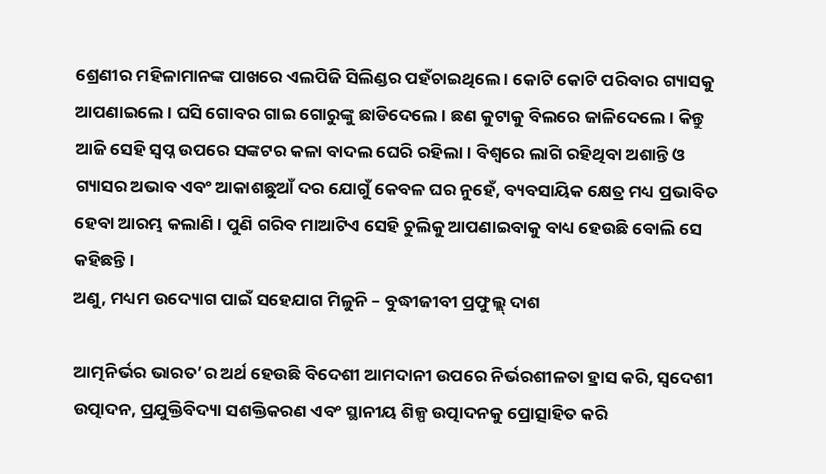ଶ୍ରେଣୀର ମହିଳାମାନଙ୍କ ପାଖରେ ଏଲପିଜି ସିଲିଣ୍ଡର ପହଁଚାଇଥିଲେ । କୋଟି କୋଟି ପରିବାର ଗ୍ୟାସକୁ ଆପଣାଇଲେ । ଘସି ଗୋବର ଗାଇ ଗୋରୁଙ୍କୁ ଛାଡିଦେଲେ । ଛଣ କୁଟାକୁ ବିଲରେ ଜାଳିଦେଲେ । କିନ୍ତୁ ଆଜି ସେହି ସ୍ୱପ୍ନ ଉପରେ ସଙ୍କଟର କଳା ବାଦଲ ଘେରି ରହିଲା। ବିଶ୍ୱରେ ଲାଗି ରହିଥିବା ଅଶାନ୍ତି ଓ ଗ୍ୟାସର ଅଭାବ ଏବଂ ଆକାଶଛୁଆଁ ଦର ଯୋଗୁଁ କେବଳ ଘର ନୁହେଁ, ବ୍ୟବସାୟିକ କ୍ଷେତ୍ର ମଧ୍ୟ ପ୍ରଭାବିତ ହେବା ଆରମ୍ଭ କଲାଣି । ପୁଣି ଗରିବ ମାଆଟିଏ ସେହି ଚୁଲିକୁ ଆପଣାଇବାକୁ ବାଧ୍ୟ ହେଉଛି ବୋଲି ସେ କହିଛନ୍ତି ।
ଅଣୁ, ମଧ୍ୟମ ଉଦ୍ୟୋଗ ପାଇଁ ସହେଯାଗ ମିଳୁନି – ବୁଦ୍ଧୀଜୀବୀ ପ୍ରଫୁଲ୍ଲ୍ ଦାଶ

ଆତ୍ମନିର୍ଭର ଭାରତ’ର ଅର୍ଥ ହେଉଛି ବିଦେଶୀ ଆମଦାନୀ ଉପରେ ନିର୍ଭରଶୀଳତା ହ୍ରାସ କରି, ସ୍ୱଦେଶୀ ଉତ୍ପାଦନ, ପ୍ରଯୁକ୍ତିବିଦ୍ୟା ସଶକ୍ତିକରଣ ଏବଂ ସ୍ଥାନୀୟ ଶିଳ୍ପ ଉତ୍ପାଦନକୁ ପ୍ରୋତ୍ସାହିତ କରି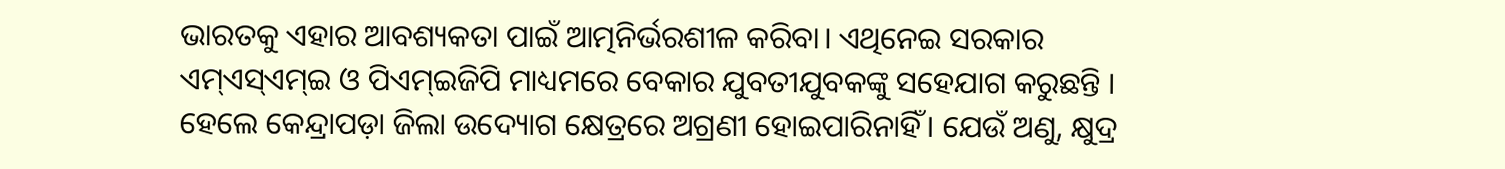ଭାରତକୁ ଏହାର ଆବଶ୍ୟକତା ପାଇଁ ଆତ୍ମନିର୍ଭରଶୀଳ କରିବା। ଏଥିନେଇ ସରକାର ଏମ୍ଏସ୍ଏମ୍ଇ ଓ ପିଏମ୍ଇଜିପି ମାଧ୍ୟମରେ ବେକାର ଯୁବତୀଯୁବକଙ୍କୁ ସହେଯାଗ କରୁଛନ୍ତି । ହେଲେ କେନ୍ଦ୍ରାପଡ଼ା ଜିଲା ଉଦ୍ୟୋଗ କ୍ଷେତ୍ରରେ ଅଗ୍ରଣୀ ହୋଇପାରିନାହିଁ। ଯେଉଁ ଅଣୁ, କ୍ଷୁଦ୍ର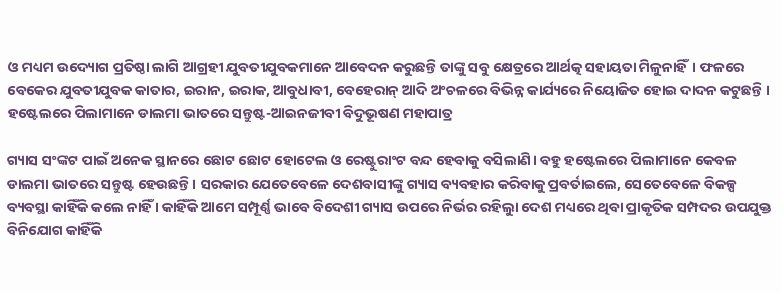ଓ ମଧ୍ୟମ ଉଦ୍ୟୋଗ ପ୍ରତିଷ୍ଠା ଲାଗି ଆଗ୍ରହୀ ଯୁବତୀଯୁବକମାନେ ଆବେଦନ କରୁଛନ୍ତି ତାଙ୍କୁ ସବୁ କ୍ଷେତ୍ରରେ ଆର୍ଥତ୍କ ସହାୟତା ମିଳୁନାହିଁ। ଫଳରେ ବେକେର ଯୁବତୀଯୁବକ କାତାର, ଇରାନ, ଇରାକ, ଆବୁଧାବୀ, ବେହେରାନ୍ ଆଦି ଅଂଚଳରେ ବିଭିନ୍ନ କାର୍ଯ୍ୟରେ ନିୟୋଜିତ ହୋଇ ଦାଦନ କଟୁଛନ୍ତି ।
ହଷ୍ଟେଲରେ ପିଲାମାନେ ଡାଲମା ଭାତରେ ସନ୍ତୁଷ୍ଟ-ଆଇନଜୀବୀ ବିଦୁଭୂଷଣ ମହାପାତ୍ର

ଗ୍ୟାସ ସଂଙ୍କଟ ପାଇଁ ଅନେକ ସ୍ଥାନରେ ଛୋଟ ଛୋଟ ହୋଟେଲ ଓ ରେଷ୍ଟୁରାଂଟ ବନ୍ଦ ହେବାକୁ ବସିଲାଣି। ବହୁ ହଷ୍ଟେଲରେ ପିଲାମାନେ କେବଳ ଡାଲମା ଭାତରେ ସନ୍ତୁଷ୍ଟ ହେଉଛନ୍ତି । ସରକାର ଯେତେବେଳେ ଦେଶବାସୀଙ୍କୁ ଗ୍ୟାସ ବ୍ୟବହାର କରିବାକୁ ପ୍ରବର୍ତାଇଲେ, ସେତେବେଳେ ବିକଳ୍ପ ବ୍ୟବସ୍ଥା କାହିଁକି କଲେ ନାହିଁ । କାହିଁକି ଆମେ ସମ୍ପୂର୍ଣ୍ଣ ଭାବେ ବିଦେଶୀ ଗ୍ୟାସ ଉପରେ ନିର୍ଭର ରହିଲୁା ଦେଶ ମଧ୍ୟରେ ଥିବା ପ୍ରାକୃତିକ ସମ୍ପଦର ଉପଯୁକ୍ତ ବିନିଯୋଗ କାହିଁକି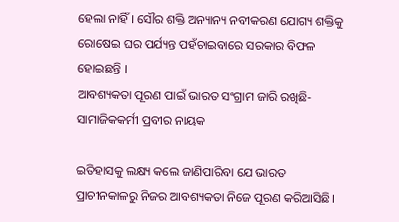ହେଲା ନାହିଁ । ସୌର ଶକ୍ତି ଅନ୍ୟାନ୍ୟ ନବୀକରଣ ଯୋଗ୍ୟ ଶକ୍ତିକୁ ରୋଷେଇ ଘର ପର୍ଯ୍ୟନ୍ତ ପହଁଚାଇବାରେ ସରକାର ବିଫଳ ହୋଇଛନ୍ତି ।
ଆବଶ୍ୟକତା ପୂରଣ ପାଇଁ ଭାରତ ସଂଗ୍ରାମ ଜାରି ରଖିଛି-ସାମାଜିକକର୍ମୀ ପ୍ରବୀର ନାୟକ

ଇତିହାସକୁ ଲକ୍ଷ୍ୟ କଲେ ଜାଣିପାରିବା ଯେ ଭାରତ ପ୍ରାଚୀନକାଳରୁ ନିଜର ଆବଶ୍ୟକତା ନିଜେ ପୂରଣ କରିଆସିଛି।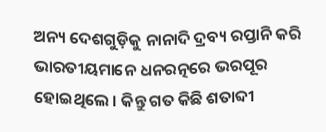ଅନ୍ୟ ଦେଶଗୁଡ଼ିକୁ ନାନାଦି ଦ୍ରବ୍ୟ ରପ୍ତାନି କରି ଭାରତୀୟମାନେ ଧନରତ୍ନରେ ଭରପୂର ହୋଇଥିଲେ । କିନ୍ତୁ ଗତ କିଛି ଶତାବ୍ଦୀ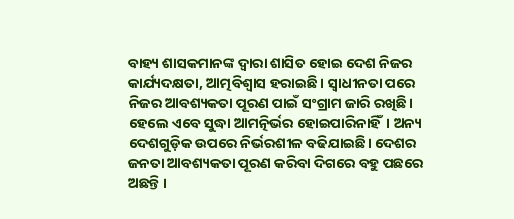ବାହ୍ୟ ଶାସକମାନଙ୍କ ଦ୍ୱାରା ଶାସିତ ହୋଇ ଦେଶ ନିଜର କାର୍ଯ୍ୟଦକ୍ଷତା, ଆତ୍ମବିଶ୍ୱାସ ହରାଇଛି । ସ୍ୱାଧୀନତା ପରେ ନିଜର ଆବଶ୍ୟକତା ପୂରଣ ପାଇଁ ସଂଗ୍ରାମ ଜାରି ରଖିଛି। ହେଲେ ଏବେ ସୁଦ୍ଧା ଆମତ୍ନିର୍ଭର ହୋଇପାରିନାହିଁ। ଅନ୍ୟ ଦେଶଗୁଡ଼ିକ ଉପରେ ନିର୍ଭରଶୀଳ ବଢିଯାଇଛି। ଦେଶର ଜନତା ଆବଶ୍ୟକତା ପୂରଣ କରିବା ଦିଗରେ ବହୁ ପଛରେ ଅଛନ୍ତି ।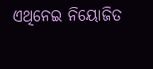ଏଥିନେଇ ନିୟୋଜିତ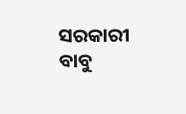ସରକାରୀ ବାବୁ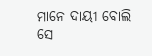ମାନେ ଦାୟୀ ବୋଲି ସେ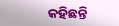କହିଛନ୍ତି